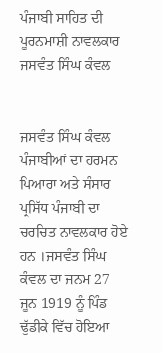ਪੰਜਾਬੀ ਸਾਹਿਤ ਦੀ ਪੂਰਨਮਾਸ਼ੀ ਨਾਵਲਕਾਰ ਜਸਵੰਤ ਸਿੰਘ ਕੰਵਲ


ਜਸਵੰਤ ਸਿੰਘ ਕੰਵਲ ਪੰਜਾਬੀਆਂ ਦਾ ਹਰਮਨ ਪਿਆਰਾ ਅਤੇ ਸੰਸਾਰ ਪ੍ਰਸਿੱਧ ਪੰਜਾਬੀ ਦਾ ਚਰਚਿਤ ਨਾਵਲਕਾਰ ਹੋਏ ਹਨ ।ਜਸਵੰਤ ਸਿੰਘ ਕੰਵਲ ਦਾ ਜਨਮ 27 ਜੂਨ 1919 ਨੂੰ ਪਿੰਡ ਢੁੱਡੀਕੇ ਵਿੱਚ ਹੋਇਆ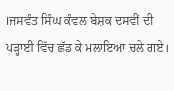।ਜਸਵੰਤ ਸਿੰਘ ਕੰਵਲ ਬੇਸ਼ਕ ਦਸਵੀਂ ਦੀ ਪੜ੍ਹਾਈ ਵਿੱਚ ਛੱਡ ਕੇ ਮਲਾਇਆ ਚਲੇ ਗਏ।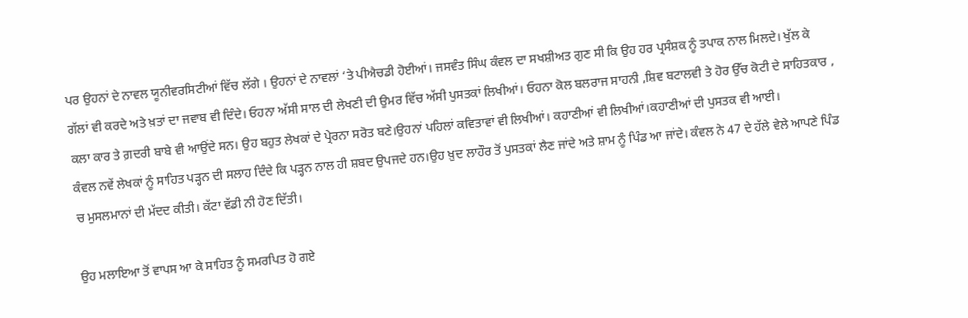ਪਰ ਉਹਨਾਂ ਦੇ ਨਾਵਲ ਯੂਨੀਵਰਸਿਟੀਆਂ ਵਿੱਚ ਲੱਗੇ । ਉਹਨਾਂ ਦੇ ਨਾਵਲਾਂ ‘ਤੇ ਪੀਐਚਡੀ ਹੋਈਆਂ। ਜਸਵੰਤ ਸਿੰਘ ਕੰਵਲ ਦਾ ਸਖਸ਼ੀਅਤ ਗੁਣ ਸੀ ਕਿ ਉਹ ਹਰ ਪ੍ਰਸੰਸ਼ਕ ਨੂੰ ਤਪਾਕ ਨਾਲ ਮਿਲਦੇ। ਖੁੱਲ ਕੇ ਗੱਲਾਂ ਵੀ ਕਰਦੇ ਅਤੇ ਖ਼ਤਾਂ ਦਾ ਜਵਾਬ ਵੀ ਦਿੰਦੇ। ਓਹਨਾ ਅੱਸੀ ਸਾਲ ਦੀ ਲੇਖਣੀ ਦੀ ਉਮਰ ਵਿੱਚ ਅੱਸੀ ਪੁਸਤਕਾਂ ਲਿਖੀਆਂ। ਓਹਨਾ ਕੋਲ ਬਲਰਾਜ ਸਾਹਨੀ ,ਸ਼ਿਵ ਬਟਾਲਵੀ ਤੇ ਹੋਰ ਉੱਚ ਕੋਟੀ ਦੇ ਸਾਹਿਤਕਾਰ , ਕਲਾ ਕਾਰ ਤੇ ਗ਼ਦਰੀ ਬਾਬੇ ਵੀ ਆਉਂਦੇ ਸਨ। ਉਹ ਬਹੁਤ ਲੇਖਕਾਂ ਦੇ ਪ੍ਰੇਰਨਾ ਸਰੋਤ ਬਣੇ।ਉਹਨਾਂ ਪਹਿਲਾਂ ਕਵਿਤਾਵਾਂ ਵੀ ਲਿਖੀਆਂ। ਕਹਾਣੀਆਂ ਵੀ ਲਿਖੀਆਂ।ਕਹਾਣੀਆਂ ਦੀ ਪੁਸਤਕ ਵੀ ਆਈ।
ਕੰਵਲ ਨਵੇਂ ਲੇਖਕਾਂ ਨੂੰ ਸਾਹਿਤ ਪੜ੍ਹਨ ਦੀ ਸਲਾਹ ਦਿੰਦੇ ਕਿ ਪੜ੍ਹਨ ਨਾਲ ਹੀ ਸ਼ਬਦ ਉਪਜਦੇ ਹਨ।ਉਹ ਖ਼ੁਦ ਲਾਹੌਰ ਤੋਂ ਪੁਸਤਕਾਂ ਲੈਣ ਜਾਂਦੇ ਅਤੇ ਸ਼ਾਮ ਨੂੰ ਪਿੰਡ ਆ ਜਾਂਦੇ। ਕੰਵਲ ਨੇ 47 ਦੇ ਹੱਲੇ ਵੇਲੇ ਆਪਣੇ ਪਿੰਡ ਚ ਮੁਸਲਮਾਨਾਂ ਦੀ ਮੱਦਦ ਕੀਤੀ। ਕੱਟਾ ਵੱਡੀ ਨੀ ਹੋਣ ਦਿੱਤੀ।

ਉਹ ਮਲਾਇਆ ਤੋਂ ਵਾਪਸ ਆ ਕੇ ਸਾਹਿਤ ਨੂੰ ਸਮਰਪਿਤ ਹੋ ਗਏ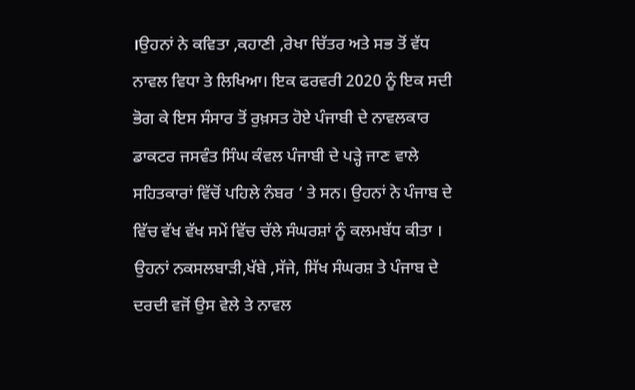।ਉਹਨਾਂ ਨੇ ਕਵਿਤਾ ,ਕਹਾਣੀ ,ਰੇਖਾ ਚਿੱਤਰ ਅਤੇ ਸਭ ਤੋਂ ਵੱਧ ਨਾਵਲ ਵਿਧਾ ਤੇ ਲਿਖਿਆ। ਇਕ ਫਰਵਰੀ 2020 ਨੂੰ ਇਕ ਸਦੀ ਭੋਗ ਕੇ ਇਸ ਸੰਸਾਰ ਤੋਂ ਰੁਖ਼ਸਤ ਹੋਏ ਪੰਜਾਬੀ ਦੇ ਨਾਵਲਕਾਰ ਡਾਕਟਰ ਜਸਵੰਤ ਸਿੰਘ ਕੰਵਲ ਪੰਜਾਬੀ ਦੇ ਪੜ੍ਹੇ ਜਾਣ ਵਾਲੇ ਸਹਿਤਕਾਰਾਂ ਵਿੱਚੋਂ ਪਹਿਲੇ ਨੰਬਰ ‘ ਤੇ ਸਨ। ਉਹਨਾਂ ਨੇ ਪੰਜਾਬ ਦੇ ਵਿੱਚ ਵੱਖ ਵੱਖ ਸਮੇਂ ਵਿੱਚ ਚੱਲੇ ਸੰਘਰਸ਼ਾਂ ਨੂੰ ਕਲਮਬੱਧ ਕੀਤਾ । ਉਹਨਾਂ ਨਕਸਲਬਾੜੀ,ਖੱਬੇ ,ਸੱਜੇ, ਸਿੱਖ ਸੰਘਰਸ਼ ਤੇ ਪੰਜਾਬ ਦੇ ਦਰਦੀ ਵਜੋਂ ਉਸ ਵੇਲੇ ਤੇ ਨਾਵਲ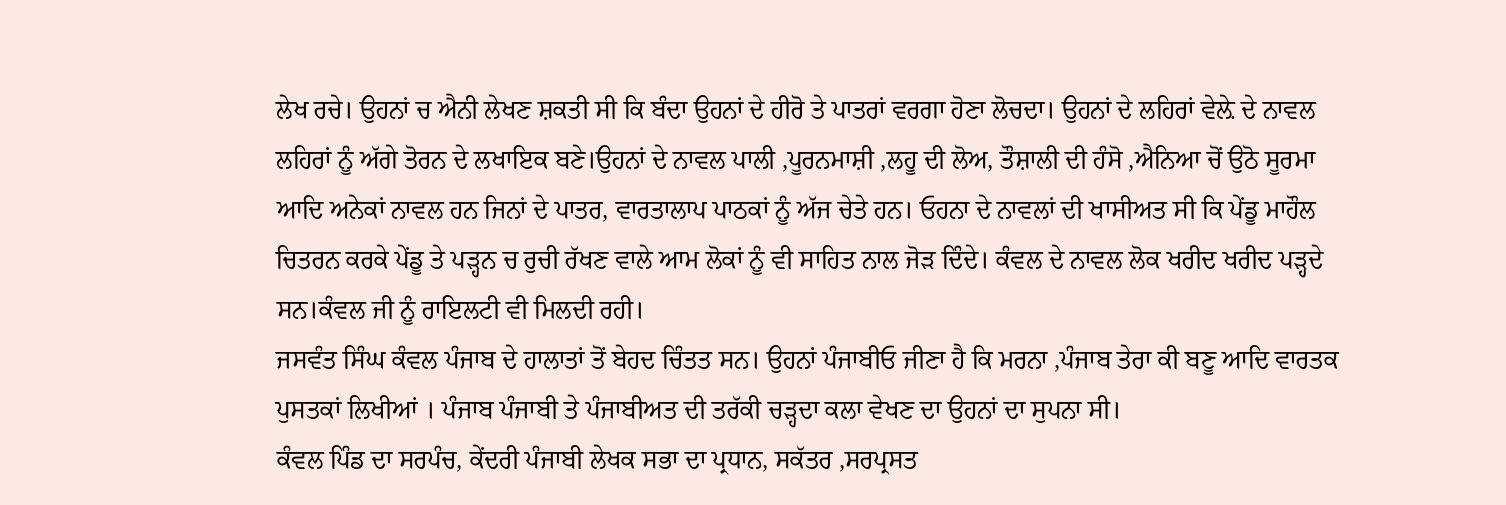ਲੇਖ ਰਚੇ। ਉਹਨਾਂ ਚ ਐਨੀ ਲੇਖਣ ਸ਼ਕਤੀ ਸੀ ਕਿ ਬੰਦਾ ਉਹਨਾਂ ਦੇ ਹੀਰੋ ਤੇ ਪਾਤਰਾਂ ਵਰਗਾ ਹੋਣਾ ਲੋਚਦਾ। ਉਹਨਾਂ ਦੇ ਲਹਿਰਾਂ ਵੇਲ਼ੇ ਦੇ ਨਾਵਲ ਲਹਿਰਾਂ ਨੂੰ ਅੱਗੇ ਤੋਰਨ ਦੇ ਲਖਾਇਕ ਬਣੇ।ਉਹਨਾਂ ਦੇ ਨਾਵਲ ਪਾਲੀ ,ਪੂਰਨਮਾਸ਼ੀ ,ਲਹੂ ਦੀ ਲੋਅ, ਤੌਸ਼ਾਲੀ ਦੀ ਹੰਸੋ ,ਐਨਿਆ ਚੋਂ ਉਠੋ ਸੂਰਮਾ ਆਦਿ ਅਨੇਕਾਂ ਨਾਵਲ ਹਨ ਜਿਨਾਂ ਦੇ ਪਾਤਰ, ਵਾਰਤਾਲਾਪ ਪਾਠਕਾਂ ਨੂੰ ਅੱਜ ਚੇਤੇ ਹਨ। ਓਹਨਾ ਦੇ ਨਾਵਲਾਂ ਦੀ ਖਾਸੀਅਤ ਸੀ ਕਿ ਪੇਂਡੂ ਮਾਹੌਲ ਚਿਤਰਨ ਕਰਕੇ ਪੇਂਡੂ ਤੇ ਪੜ੍ਹਨ ਚ ਰੁਚੀ ਰੱਖਣ ਵਾਲੇ ਆਮ ਲੋਕਾਂ ਨੂੰ ਵੀ ਸਾਹਿਤ ਨਾਲ ਜੋੜ ਦਿੰਦੇ। ਕੰਵਲ ਦੇ ਨਾਵਲ ਲੋਕ ਖਰੀਦ ਖਰੀਦ ਪੜ੍ਹਦੇ ਸਨ।ਕੰਵਲ ਜੀ ਨੂੰ ਰਾਇਲਟੀ ਵੀ ਮਿਲਦੀ ਰਹੀ।
ਜਸਵੰਤ ਸਿੰਘ ਕੰਵਲ ਪੰਜਾਬ ਦੇ ਹਾਲਾਤਾਂ ਤੋਂ ਬੇਹਦ ਚਿੰਤਤ ਸਨ। ਉਹਨਾਂ ਪੰਜਾਬੀਓ ਜੀਣਾ ਹੈ ਕਿ ਮਰਨਾ ,ਪੰਜਾਬ ਤੇਰਾ ਕੀ ਬਣੂ ਆਦਿ ਵਾਰਤਕ ਪੁਸਤਕਾਂ ਲਿਖੀਆਂ । ਪੰਜਾਬ ਪੰਜਾਬੀ ਤੇ ਪੰਜਾਬੀਅਤ ਦੀ ਤਰੱਕੀ ਚੜ੍ਹਦਾ ਕਲਾ ਵੇਖਣ ਦਾ ਉਹਨਾਂ ਦਾ ਸੁਪਨਾ ਸੀ।
ਕੰਵਲ ਪਿੰਡ ਦਾ ਸਰਪੰਚ, ਕੇਂਦਰੀ ਪੰਜਾਬੀ ਲੇਖਕ ਸਭਾ ਦਾ ਪ੍ਰਧਾਨ, ਸਕੱਤਰ ,ਸਰਪ੍ਰਸਤ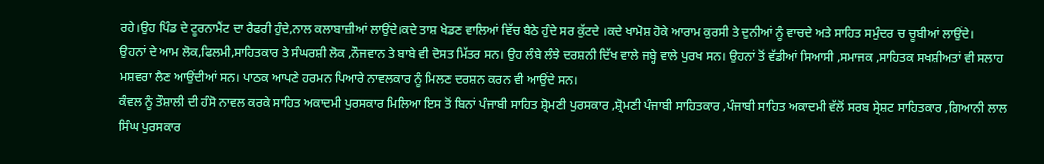ਰਹੇ।ਉਹ ਪਿੰਡ ਦੇ ਟੂਰਨਾਮੈਂਟ ਦਾ ਰੈਫਰੀ ਹੁੰਦੇ,ਨਾਲ ਕਲਾਬਾਜ਼ੀਆਂ ਲਾਉਂਦੇ।ਕਦੇ ਤਾਸ਼ ਖੇਡਣ ਵਾਲਿਆਂ ਵਿੱਚ ਬੈਠੇ ਹੁੰਦੇ ਸਰ ਕੁੱਟਦੇ ।ਕਦੇ ਖਾਮੋਸ਼ ਹੋਕੇ ਆਰਾਮ ਕੁਰਸੀ ਤੇ ਦੁਨੀਆਂ ਨੂੰ ਵਾਚਦੇ ਅਤੇ ਸਾਹਿਤ ਸਮੁੰਦਰ ਚ ਚੂਬੀਆਂ ਲਾਉਂਦੇ।
ਉਹਨਾਂ ਦੇ ਆਮ ਲੋਕ,ਫਿਲਮੀ,ਸਾਹਿਤਕਾਰ ਤੇ ਸੰਘਰਸ਼ੀ ਲੋਕ ,ਨੌਜਵਾਨ ਤੇ ਬਾਬੇ ਵੀ ਦੋਸਤ ਮਿੱਤਰ ਸਨ। ਉਹ ਲੰਬੇ ਲੰਝੇ ਦਰਸ਼ਨੀ ਦਿੱਖ ਵਾਲੇ ਜਬ੍ਹੇ ਵਾਲੇ ਪੁਰਖ ਸਨ। ਉਹਨਾਂ ਤੋਂ ਵੱਡੀਆਂ ਸਿਆਸੀ ,ਸਮਾਜਕ ,ਸਾਹਿਤਕ ਸਖਸ਼ੀਅਤਾਂ ਵੀ ਸਲਾਹ ਮਸ਼ਵਰਾ ਲੈਣ ਆਉਂਦੀਆਂ ਸਨ। ਪਾਠਕ ਆਪਣੇ ਹਰਮਨ ਪਿਆਰੇ ਨਾਵਲਕਾਰ ਨੂੰ ਮਿਲਣ ਦਰਸ਼ਨ ਕਰਨ ਵੀ ਆਉਂਦੇ ਸਨ।
ਕੰਵਲ ਨੂੰ ਤੌਸ਼ਾਲੀ ਦੀ ਹੰਸੋ ਨਾਵਲ ਕਰਕੇ ਸਾਹਿਤ ਅਕਾਦਮੀ ਪੁਰਸਕਾਰ ਮਿਲਿਆ ਇਸ ਤੋਂ ਬਿਨਾਂ ਪੰਜਾਬੀ ਸਾਹਿਤ ਸ਼੍ਰੋਮਣੀ ਪੁਰਸਕਾਰ ,ਸ਼੍ਰੋਮਣੀ ਪੰਜਾਬੀ ਸਾਹਿਤਕਾਰ ,ਪੰਜਾਬੀ ਸਾਹਿਤ ਅਕਾਦਮੀ ਵੱਲੋਂ ਸਰਬ ਸ੍ਰੇਸ਼ਟ ਸਾਹਿਤਕਾਰ ,ਗਿਆਨੀ ਲਾਲ ਸਿੰਘ ਪੁਰਸਕਾਰ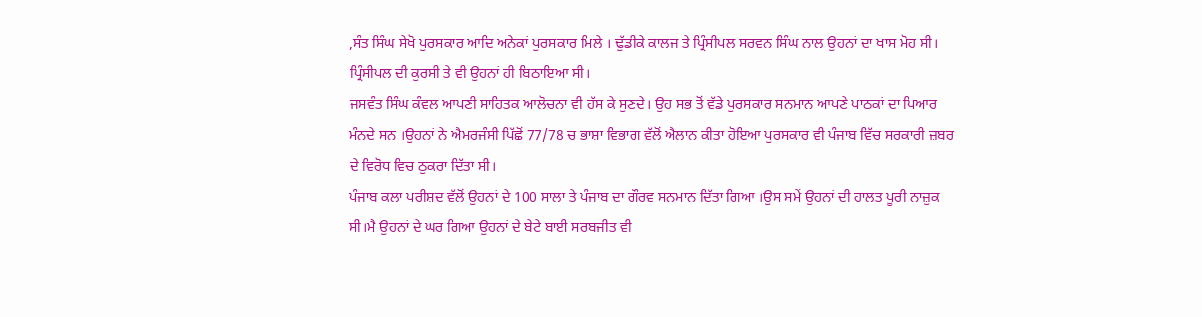,ਸੰਤ ਸਿੰਘ ਸੇਖੋ ਪੁਰਸਕਾਰ ਆਦਿ ਅਨੇਕਾਂ ਪੁਰਸਕਾਰ ਮਿਲੇ । ਢੁੱਡੀਕੇ ਕਾਲਜ ਤੇ ਪ੍ਰਿੰਸੀਪਲ ਸਰਵਨ ਸਿੰਘ ਨਾਲ ਉਹਨਾਂ ਦਾ ਖਾਸ ਮੋਹ ਸੀ। ਪ੍ਰਿੰਸੀਪਲ ਦੀ ਕੁਰਸੀ ਤੇ ਵੀ ਉਹਨਾਂ ਹੀ ਬਿਠਾਇਆ ਸੀ।
ਜਸਵੰਤ ਸਿੰਘ ਕੰਵਲ ਆਪਣੀ ਸਾਹਿਤਕ ਆਲੋਚਨਾ ਵੀ ਹੱਸ ਕੇ ਸੁਣਦੇ। ਉਹ ਸਭ ਤੋਂ ਵੱਡੇ ਪੁਰਸਕਾਰ ਸਨਮਾਨ ਆਪਣੇ ਪਾਠਕਾਂ ਦਾ ਪਿਆਰ ਮੰਨਦੇ ਸਨ ।ਉਹਨਾਂ ਨੇ ਐਮਰਜੰਸੀ ਪਿੱਛੋਂ 77/78 ਚ ਭਾਸ਼ਾ ਵਿਭਾਗ ਵੱਲੋਂ ਐਲਾਨ ਕੀਤਾ ਹੋਇਆ ਪੁਰਸਕਾਰ ਵੀ ਪੰਜਾਬ ਵਿੱਚ ਸਰਕਾਰੀ ਜ਼ਬਰ ਦੇ ਵਿਰੋਧ ਵਿਚ ਠੁਕਰਾ ਦਿੱਤਾ ਸੀ।
ਪੰਜਾਬ ਕਲਾ ਪਰੀਸ਼ਦ ਵੱਲੋਂ ਉਹਨਾਂ ਦੇ 100 ਸਾਲਾ ਤੇ ਪੰਜਾਬ ਦਾ ਗੌਰਵ ਸਨਮਾਨ ਦਿੱਤਾ ਗਿਆ ।ਉਸ ਸਮੇਂ ਉਹਨਾਂ ਦੀ ਹਾਲਤ ਪੂਰੀ ਨਾਜ਼ੁਕ ਸੀ।ਮੈ ਉਹਨਾਂ ਦੇ ਘਰ ਗਿਆ ਉਹਨਾਂ ਦੇ ਬੇਟੇ ਬਾਈ ਸਰਬਜੀਤ ਵੀ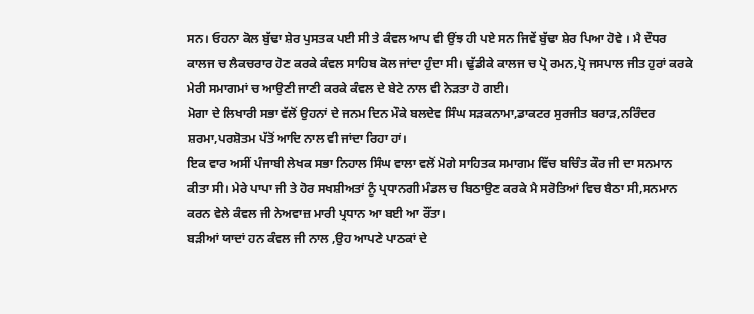ਸਨ। ਓਹਨਾ ਕੋਲ ਬੁੱਢਾ ਸ਼ੇਰ ਪੁਸਤਕ ਪਈ ਸੀ ਤੇ ਕੰਵਲ ਆਪ ਵੀ ਉਂਝ ਹੀ ਪਏ ਸਨ ਜਿਵੇਂ ਬੁੱਢਾ ਸ਼ੇਰ ਪਿਆ ਹੋਵੇ । ਮੈ ਦੌਧਰ ਕਾਲਜ ਚ ਲੈਕਚਰਾਰ ਹੋਣ ਕਰਕੇ ਕੰਵਲ ਸਾਹਿਬ ਕੋਲ ਜਾਂਦਾ ਹੁੰਦਾ ਸੀ। ਢੁੱਡੀਕੇ ਕਾਲਜ ਚ ਪ੍ਰੋ ਰਮਨ,ਪ੍ਰੋ ਜਸਪਾਲ ਜੀਤ ਹੁਰਾਂ ਕਰਕੇ ਮੇਰੀ ਸਮਾਗਮਾਂ ਚ ਆਉਣੀ ਜਾਣੀ ਕਰਕੇ ਕੰਵਲ ਦੇ ਬੇਟੇ ਨਾਲ ਵੀ ਨੇੜਤਾ ਹੋ ਗਈ।
ਮੋਗਾ ਦੇ ਲਿਖਾਰੀ ਸਭਾ ਵੱਲੋਂ ਉਹਨਾਂ ਦੇ ਜਨਮ ਦਿਨ ਮੌਕੇ ਬਲਦੇਵ ਸਿੰਘ ਸੜਕਨਾਮਾ,ਡਾਕਟਰ ਸੁਰਜੀਤ ਬਰਾੜ,ਨਰਿੰਦਰ ਸ਼ਰਮਾ,ਪਰਸ਼ੋਤਮ ਪੱਤੋਂ ਆਦਿ ਨਾਲ ਵੀ ਜਾਂਦਾ ਰਿਹਾ ਹਾਂ।
ਇਕ ਵਾਰ ਅਸੀਂ ਪੰਜਾਬੀ ਲੇਖਕ ਸਭਾ ਨਿਹਾਲ ਸਿੰਘ ਵਾਲਾ ਵਲੋਂ ਮੋਗੇ ਸਾਹਿਤਕ ਸਮਾਗਮ ਵਿੱਚ ਬਚਿੰਤ ਕੌਰ ਜੀ ਦਾ ਸਨਮਾਨ ਕੀਤਾ ਸੀ। ਮੇਰੇ ਪਾਪਾ ਜੀ ਤੇ ਹੋਰ ਸਖਸ਼ੀਅਤਾਂ ਨੂੰ ਪ੍ਰਧਾਨਗੀ ਮੰਡਲ ਚ ਬਿਠਾਉਣ ਕਰਕੇ ਮੈ ਸਰੋਤਿਆਂ ਵਿਚ ਬੈਠਾ ਸੀ,ਸਨਮਾਨ ਕਰਨ ਵੇਲੇ ਕੰਵਲ ਜੀ ਨੇਅਵਾਜ਼ ਮਾਰੀ ਪ੍ਰਧਾਨ ਆ ਬਈ ਆ ਰੌਂਤਾ।
ਬੜੀਆਂ ਯਾਦਾਂ ਹਨ ਕੰਵਲ ਜੀ ਨਾਲ ,ਉਹ ਆਪਣੇ ਪਾਠਕਾਂ ਦੇ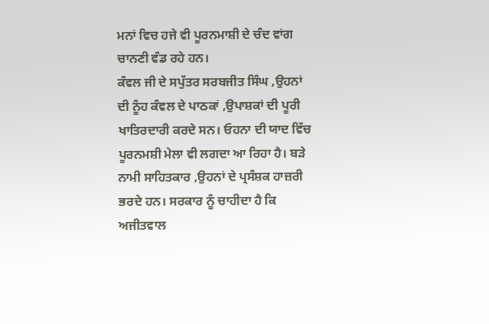ਮਨਾਂ ਵਿਚ ਹਜੇ ਵੀ ਪੂਰਨਮਾਸ਼ੀ ਦੇ ਚੰਦ ਵਾਂਗ ਚਾਨਣੀ ਵੰਡ ਰਹੇ ਹਨ।
ਕੰਵਲ ਜੀ ਦੇ ਸਪੁੱਤਰ ਸਰਬਜੀਤ ਸਿੰਘ ,ਉਹਨਾਂ ਦੀ ਨੂੰਹ ਕੰਵਲ ਦੇ ਪਾਠਕਾਂ ,ਉਪਾਸ਼ਕਾਂ ਦੀ ਪੂਰੀ ਖਾਤਿਰਦਾਰੀ ਕਰਦੇ ਸਨ। ਓਹਨਾ ਦੀ ਯਾਦ ਵਿੱਚ ਪੂਰਨਮਸ਼ੀ ਮੇਲਾ ਵੀ ਲਗਦਾ ਆ ਰਿਹਾ ਹੈ। ਬੜੇ ਨਾਮੀ ਸਾਹਿਤਕਾਰ ,ਉਹਨਾਂ ਦੇ ਪ੍ਰਸੰਸ਼ਕ ਹਾਜ਼ਰੀ ਭਰਦੇ ਹਨ। ਸਰਕਾਰ ਨੂੰ ਚਾਹੀਦਾ ਹੈ ਕਿ ਅਜੀਤਵਾਲ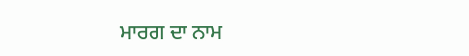ਮਾਰਗ ਦਾ ਨਾਮ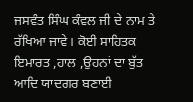ਜਸਵੰਤ ਸਿੰਘ ਕੰਵਲ ਜੀ ਦੇ ਨਾਮ ਤੇ ਰੱਖਿਆ ਜਾਵੇ। ਕੋਈ ਸਾਹਿਤਕ ਇਮਾਰਤ ,ਹਾਲ ,ਉਹਨਾਂ ਦਾ ਬੁੱਤ ਆਦਿ ਯਾਦਗਰ ਬਣਾਈ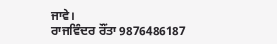ਜਾਵੇ।
ਰਾਜਵਿੰਦਰ ਰੌਂਤਾ 9876486187